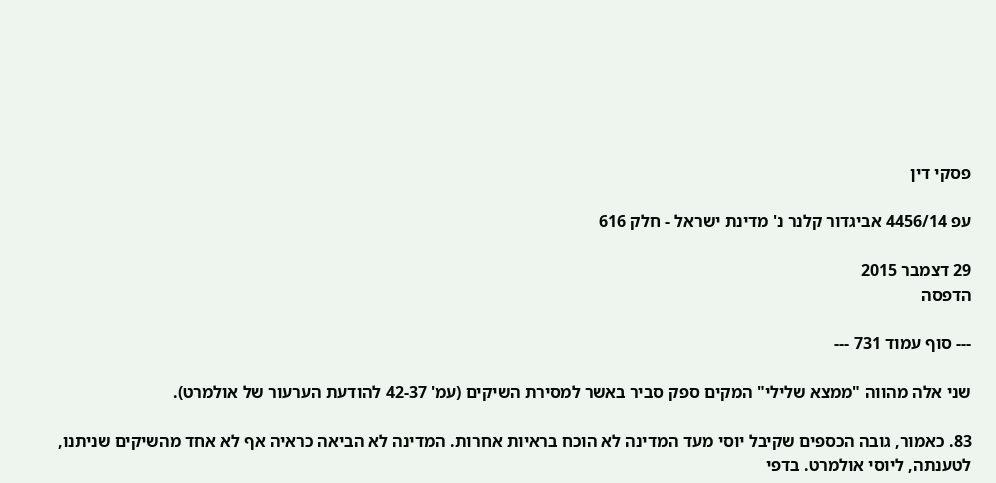פסקי דין

עפ 4456/14 אביגדור קלנר נ' מדינת ישראל - חלק 616

29 דצמבר 2015
הדפסה

--- סוף עמוד 731 ---

שני אלה מהווה "ממצא שלילי" המקים ספק סביר באשר למסירת השיקים (עמ' 42-37 להודעת הערעור של אולמרט).

83. כאמור, גובה הכספים שקיבל יוסי מעד המדינה לא הוכח בראיות אחרות. המדינה לא הביאה כראיה אף לא אחד מהשיקים שניתנו, לטענתה, ליוסי אולמרט. בדפי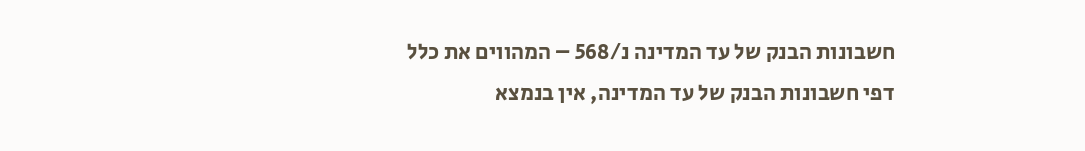חשבונות הבנק של עד המדינה נ/568 – המהווים את כלל דפי חשבונות הבנק של עד המדינה, אין בנמצא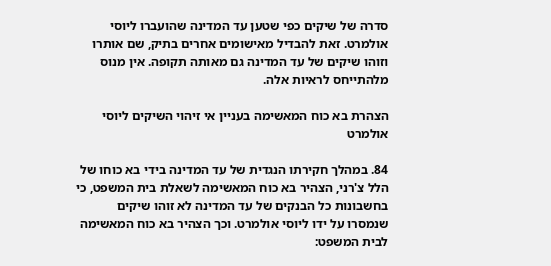סדרה של שיקים כפי שטען עד המדינה שהועברו ליוסי אולמרט. זאת להבדיל מאישומים אחרים בתיק, שם אותרו וזוהו שיקים של עד המדינה גם מאותה תקופה. אין מנוס מלהתייחס לראיות אלה.

הצהרת בא כוח המאשימה בעניין אי זיהוי השיקים ליוסי אולמרט

84. במהלך חקירתו הנגדית של עד המדינה בידי בא כוחו של הלל צ'רני, הצהיר בא כוח המאשימה לשאלת בית המשפט, כי בחשבונות כל הבנקים של עד המדינה לא זוהו שיקים שנמסרו על ידו ליוסי אולמרט. וכך הצהיר בא כוח המאשימה לבית המשפט: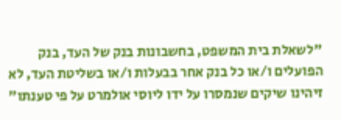"לשאלת בית המשפט, בחשבונות בנק של העד, בנק הפועלים ו/או כל בנק אחר בבעלות ו/או בשליטת העד, לא זיהינו שיקים שנמסרו על ידו ליוסי אולמרט על פי טענתו"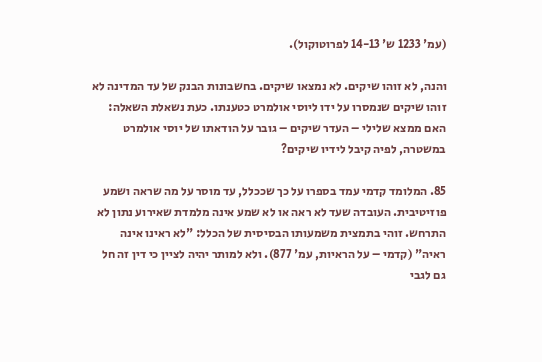(עמ' 1233 ש' 14-13 לפרוטוקול).

והנה, לא זוהו שיקים. לא נמצאו שיקים. בחשבונות הבנק של עד המדינה לא זוהו שיקים שנמסרו על ידו ליוסי אולמרט כטענתו. כעת נשאלת השאלה: האם ממצא שלילי – העדר שיקים – גובר על הודאתו של יוסי אולמרט במשטרה, לפיה קיבל לידיו שיקים?

85. המלומד קדמי עמד בספרו על כך שככלל, עד מוסר על מה שראה ושמע פוזיטיבית. העובדה שעד לא ראה או לא שמע אינה מלמדת שאירוע נתון לא התרחש. זוהי בתמצית משמעותו הבסיסית של הכלל: "לא ראינו אינה ראיה" (קדמי – על הראיות, עמ' 877). ולא למותר יהיה לציין כי דין זה חל גם לגבי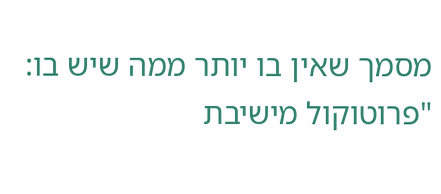מסמך שאין בו יותר ממה שיש בו: "פרוטוקול מישיבת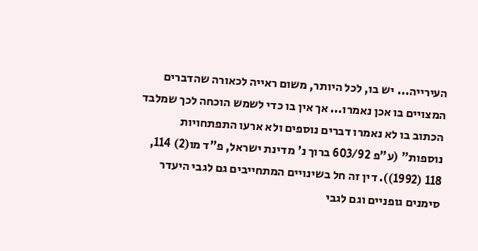העירייה... יש בו, לכל היותר, משום ראייה לכאורה שהדברים המצויים בו אכן נאמרו... אך אין בו כדי לשמש הוכחה לכך שמלבד הכתוב בו לא נאמרו דברים נוספים ולא ארעו התפתחויות נוספות" (ע"פ 603/92 ברוך נ' מדינת ישראל, פ"ד מו(2) 114, 118 (1992)). דין זה חל בשינויים המתחייבים גם לגבי היעדר סימנים גופניים וגם לגבי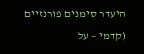היעדר סימנים פורנזיים (קדמי – על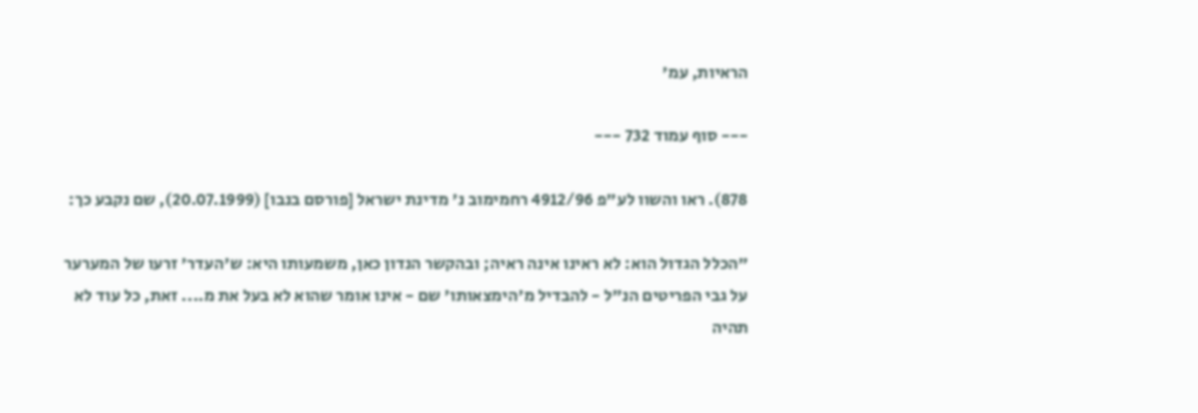הראיות, עמ'

--- סוף עמוד 732 ---

878). ראו והשוו לע"פ 4912/96 רחמימוב נ' מדינת ישראל [פורסם בנבו] (20.07.1999), שם נקבע כך:

"הכלל הגדול הוא: לא ראינו אינה ראיה; ובהקשר הנדון כאן, משמעותו היא: ש'העדר' זרעו של המערער על גבי הפריטים הנ"ל - להבדיל מ'הימצאותו' שם - אינו אומר שהוא לא בעל את מ.... זאת, כל עוד לא תהיה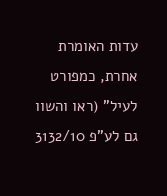עדות האומרת אחרת, כמפורט לעיל" (ראו והשוו גם לע"פ 3132/10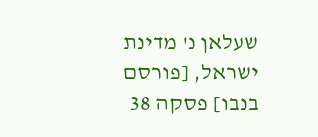שעלאן נ' מדינת ישראל, [פורסם בנבו] פסקה 38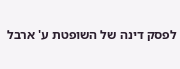לפסק דינה של השופטת ע' ארבל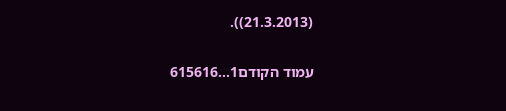(21.3.2013)).

עמוד הקודם1...615616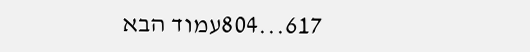617...804עמוד הבא